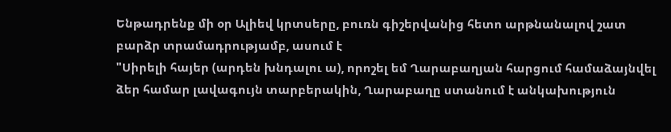Ենթադրենք մի օր Ալիեվ կրտսերը, բուռն գիշերվանից հետո արթնանալով շատ բարձր տրամադրությամբ, ասում է
"Սիրելի հայեր (արդեն խնդալու ա), որոշել եմ Ղարաբաղյան հարցում համաձայնվել ձեր համար լավագույն տարբերակին, Ղարաբաղը ստանում է անկախություն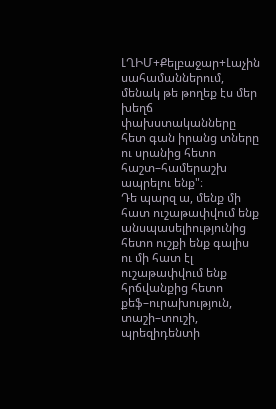ԼՂԻՄ+Քելբաջար+Լաչին սահամաններում, մենակ թե թողեք էս մեր խեղճ փախստականները հետ գան իրանց տները ու սրանից հետո հաշտ–համերաշխ ապրելու ենք"։
Դե պարզ ա, մենք մի հատ ուշաթափվում ենք անսպասելիությունից հետո ուշքի ենք գալիս ու մի հատ էլ ուշաթափվում ենք հրճվանքից հետո քեֆ–ուրախություն, տաշի–տուշի, պրեզիդենտի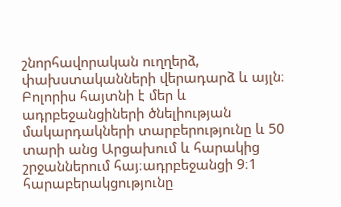շնորհավորական ուղղերձ, փախստականների վերադարձ և այլն։
Բոլորիս հայտնի է մեր և ադրբեջանցիների ծնելիության մակարդակների տարբերությունը և 50 տարի անց Արցախում և հարակից շրջաններում հայ։ադրբեջանցի 9։1 հարաբերակցությունը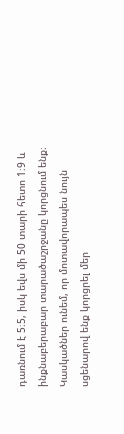դառնում է 5։5, իսկ եվս մի 50 տարի հետո 1։9 և ինքնաբերաբար տարածաշրջանը կորցնում ենք։
Կասկածներ ունեմ, որ մոտավորապես նույն սցենարով ենք կորցրել մեր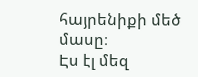հայրենիքի մեծ մասը։
Էս էլ մեզ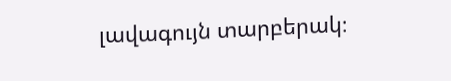լավագույն տարբերակ։